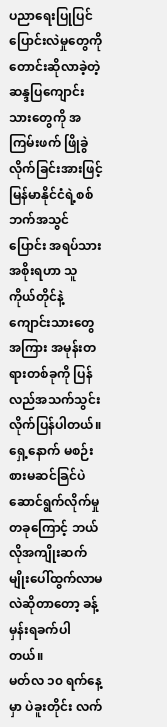ပညာရေးပြုပြင်ပြောင်းလဲမှုတွေကို တောင်းဆိုလာခဲ့တဲ့ ဆန္ဒပြကျောင်းသားတွေကို အကြမ်းဖက် ဖြိုခွဲလိုက်ခြင်းအားဖြင့် မြန်မာနိုင်ငံရဲ့စစ်ဘက်အသွင်ပြောင်း အရပ်သားအစိုးရဟာ သူကိုယ်တိုင်နဲ့ ကျောင်းသားတွေအကြား အမုန်းတရားတစ်ခုကို ပြန်လည်အသက်သွင်းလိုက်ပြန်ပါတယ်။ ရှေ့နောက် မစဉ်းစားမဆင်ခြင်ပဲ ဆောင်ရွက်လိုက်မှုတခုကြောင့် ဘယ်လိုအကျိုးဆက်မျိုးပေါ်ထွက်လာမလဲဆိုတာတော့ ခန့်မှန်းရခက်ပါတယ်။
မတ်လ ၁၀ ရက်နေ့မှာ ပဲခူးတိုင်း လက်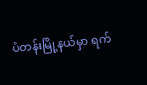ပံတန်းမြို့နယ်မှာ ရက်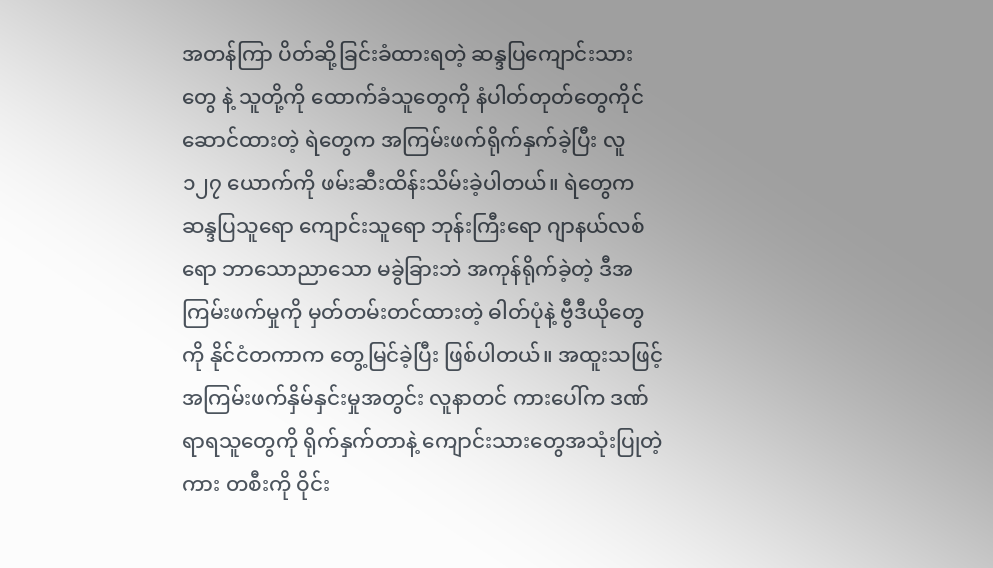အတန်ကြာ ပိတ်ဆို့ခြင်းခံထားရတဲ့ ဆန္ဒပြကျောင်းသားတွေ နဲ့ သူတို့ကို ထောက်ခံသူတွေကို နံပါတ်တုတ်တွေကိုင်ဆောင်ထားတဲ့ ရဲတွေက အကြမ်းဖက်ရိုက်နှက်ခဲ့ပြီး လူ ၁၂၇ ယောက်ကို ဖမ်းဆီးထိန်းသိမ်းခဲ့ပါတယ်။ ရဲတွေက ဆန္ဒပြသူရော ကျောင်းသူရော ဘုန်းကြီးရော ဂျာနယ်လစ်ရော ဘာသောညာသော မခွဲခြားဘဲ အကုန်ရိုက်ခဲ့တဲ့ ဒီအကြမ်းဖက်မှုကို မှတ်တမ်းတင်ထားတဲ့ ဓါတ်ပုံနဲ့ ဗွီဒီယိုတွေကို နိုင်ငံတကာက တွေ့မြင်ခဲ့ပြီး ဖြစ်ပါတယ်။ အထူးသဖြင့် အကြမ်းဖက်နှိမ်နှင်းမှုအတွင်း လူနာတင် ကားပေါ်က ဒဏ်ရာရသူတွေကို ရိုက်နှက်တာနဲ့ ကျောင်းသားတွေအသုံးပြုတဲ့ကား တစီးကို ဝိုင်း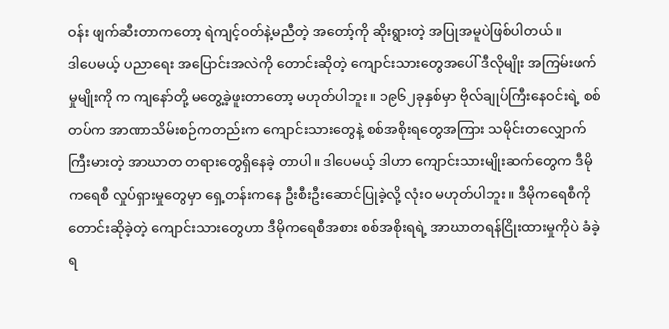ဝန်း ဖျက်ဆီးတာကတော့ ရဲကျင့်ဝတ်နဲ့မညီတဲ့ အတော့်ကို ဆိုးရွားတဲ့ အပြုအမူပဲဖြစ်ပါတယ်။
ဒါပေမယ့် ပညာရေး အပြောင်းအလဲကို တောင်းဆိုတဲ့ ကျောင်းသားတွေအပေါ် ဒီလိုမျိုး အကြမ်းဖက်မှုမျိုးကို က ကျနော်တို့ မတွေ့ခဲ့ဖူးတာတော့ မဟုတ်ပါဘူး။ ၁၉၆၂ခုနှစ်မှာ ဗိုလ်ချုပ်ကြီးနေဝင်းရဲ့ စစ်တပ်က အာဏာသိမ်းစဉ်ကတည်းက ကျောင်းသားတွေနဲ့ စစ်အစိုးရတွေအကြား သမိုင်းတလျှောက် ကြီးမားတဲ့ အာဃာတ တရားတွေရှိနေခဲ့ တာပါ။ ဒါပေမယ့် ဒါဟာ ကျောင်းသားမျိုးဆက်တွေက ဒီမိုကရေစီ လှုပ်ရှားမှုတွေမှာ ရှေ့တန်းကနေ ဦးစီးဦးဆောင်ပြုခဲ့လို့ လုံး၀ မဟုတ်ပါဘူး။ ဒီမိုကရေစီကို တောင်းဆိုခဲ့တဲ့ ကျောင်းသားတွေဟာ ဒီမိုကရေစီအစား စစ်အစိုးရရဲ့ အာဃာတရန်ငြိုးထားမှုကိုပဲ ခံခဲ့ရ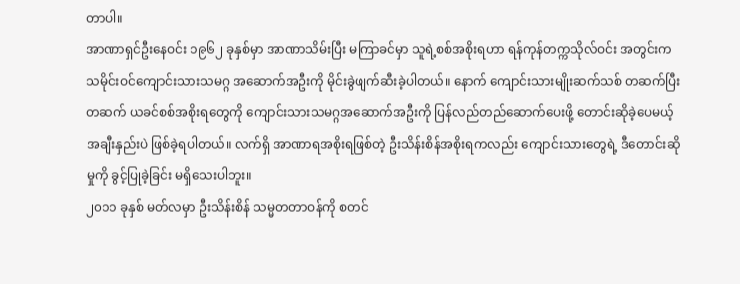တာပါ။
အာဏာရှင်ဦးနေဝင်း ၁၉၆၂ ခုနှစ်မှာ အာဏာသိမ်းပြီး မကြာခင်မှာ သူရဲ့စစ်အစိုးရဟာ ရန်ကုန်တက္ကသိုလ်ဝင်း အတွင်းက သမိုင်းဝင်ကျောင်းသားသမဂ္ဂ အဆောက်အဦးကို မိုင်းခွဲဖျက်ဆီးခဲ့ပါတယ်။ နောက် ကျောင်းသားမျိုးဆက်သစ် တဆက်ပြီးတဆက် ယခင်စစ်အစိုးရတွေကို ကျောင်းသားသမဂ္ဂအဆောက်အဦးကို ပြန်လည်တည်ဆောက်ပေးဖို့ တောင်းဆိုခဲ့ပေမယ့် အချီးနှည်းပဲ ဖြစ်ခဲ့ရပါတယ်။ လက်ရှိ အာဏာရအစိုးရဖြစ်တဲ့ ဦးသိန်းစိန်အစိုးရကလည်း ကျောင်းသားတွေရဲ့ ဒီတောင်းဆိုမှုကို ခွင့်ပြုခဲ့ခြင်း မရှိသေးပါဘူး။
၂၀၁၁ ခုနှစ် မတ်လမှာ ဦးသိန်းစိန် သမ္မတတာဝန်ကို စတင်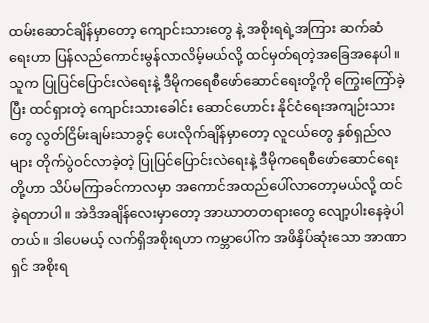ထမ်းဆောင်ချိန်မှာတော့ ကျောင်းသားတွေ နဲ့ အစိုးရရဲ့အကြား ဆက်ဆံရေးဟာ ပြန်လည်ကောင်းမွန်လာလိမ့်မယ်လို့ ထင်မှတ်ရတဲ့အခြေအနေပါ။ သူက ပြုပြင်ပြောင်းလဲရေးနဲ့ ဒီမိုကရေစီဖော်ဆောင်ရေးတို့ကို ကြွေးကြော်ခဲ့ပြီး ထင်ရှားတဲ့ ကျောင်းသားခေါင်း ဆောင်ဟောင်း နိုင်ငံရေးအကျဉ်းသားတွေ လွတ်ငြိမ်းချမ်းသာခွင့် ပေးလိုက်ချိန်မှာတော့ လူငယ်တွေ နှစ်ရှည်လများ တိုက်ပွဲဝင်လာခဲ့တဲ့ ပြုပြင်ပြောင်းလဲရေးနဲ့ ဒီမိုကရေစီဖော်ဆောင်ရေးတို့ဟာ သိပ်မကြာခင်ကာလမှာ အကောင်အထည်ပေါ်လာတော့မယ်လို့ ထင်ခဲ့ရတာပါ။ အဲဒိအချိန်လေးမှာတော့ အာဃာတတရားတွေ လျော့ပါးနေခဲ့ပါတယ်။ ဒါပေမယ့် လက်ရှိအစိုးရဟာ ကမ္ဘာပေါ်က အဖိနှိပ်ဆုံးသော အာဏာရှင် အစိုးရ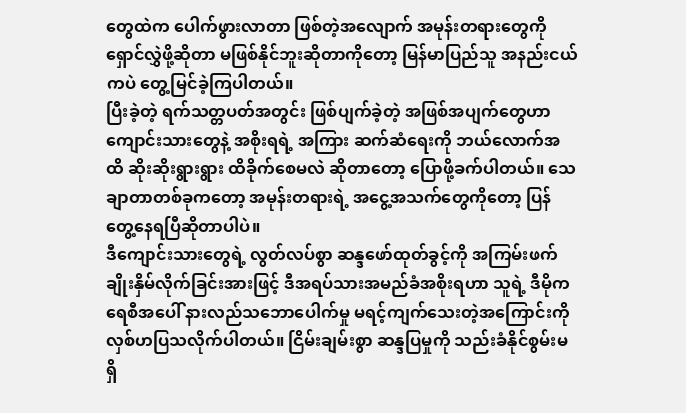တွေထဲက ပေါက်ဖွားလာတာ ဖြစ်တဲ့အလျောက် အမုန်းတရားတွေကို ရှောင်လွှဲဖို့ဆိုတာ မဖြစ်နိုင်ဘူးဆိုတာကိုတော့ မြန်မာပြည်သူ အနည်းငယ်ကပဲ တွေ့မြင်ခဲ့ကြပါတယ်။
ပြီးခဲ့တဲ့ ရက်သတ္တပတ်အတွင်း ဖြစ်ပျက်ခဲ့တဲ့ အဖြစ်အပျက်တွေဟာ ကျောင်းသားတွေနဲ့ အစိုးရရဲ့ အကြား ဆက်ဆံရေးကို ဘယ်လောက်အထိ ဆိုးဆိုးရွားရွား ထိခိုက်စေမလဲ ဆိုတာတော့ ပြောဖို့ခက်ပါတယ်။ သေချာတာတစ်ခုကတော့ အမုန်းတရားရဲ့ အငွေ့အသက်တွေကိုတော့ ပြန်တွေ့နေရပြီဆိုတာပါပဲ။
ဒီကျောင်းသားတွေရဲ့ လွတ်လပ်စွာ ဆန္ဒဖော်ထုတ်ခွင့်ကို အကြမ်းဖက်ချိုးနှိမ်လိုက်ခြင်းအားဖြင့် ဒီအရပ်သားအမည်ခံအစိုးရဟာ သူရဲ့ ဒီမိုကရေစီအပေါ် နားလည်သဘောပေါက်မှု မရင့်ကျက်သေးတဲ့အကြောင်းကို လှစ်ဟပြသလိုက်ပါတယ်။ ငြိမ်းချမ်းစွာ ဆန္ဒပြမှုကို သည်းခံနိုင်စွမ်းမရှိ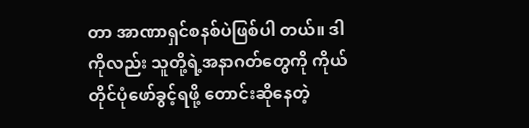တာ အာဏာရှင်စနစ်ပဲဖြစ်ပါ တယ်။ ဒါကိုလည်း သူတို့ရဲ့အနာဂတ်တွေကို ကိုယ်တိုင်ပုံဖော်ခွင့်ရဖို့ တောင်းဆိုနေတဲ့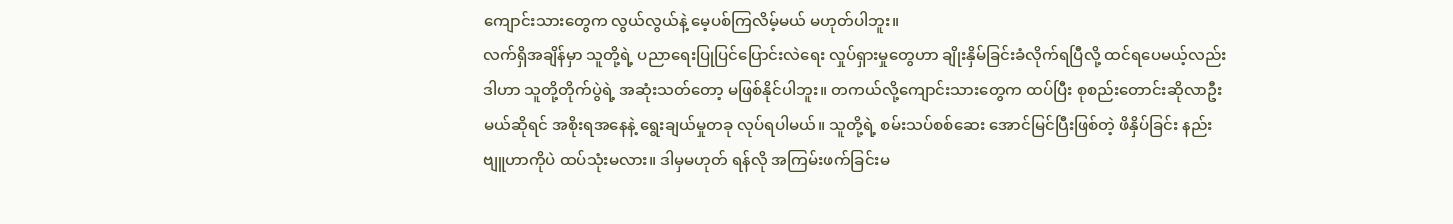ကျောင်းသားတွေက လွယ်လွယ်နဲ့ မေ့ပစ်ကြလိမ့်မယ် မဟုတ်ပါဘူး။
လက်ရှိအချိန်မှာ သူတို့ရဲ့ ပညာရေးပြုပြင်ပြောင်းလဲရေး လှုပ်ရှားမှုတွေဟာ ချိုးနှိမ်ခြင်းခံလိုက်ရပြီလို့ ထင်ရပေမယ့်လည်း ဒါဟာ သူတို့တိုက်ပွဲရဲ့ အဆုံးသတ်တော့ မဖြစ်နိုင်ပါဘူး။ တကယ်လို့ကျောင်းသားတွေက ထပ်ပြီး စုစည်းတောင်းဆိုလာဦးမယ်ဆိုရင် အစိုးရအနေနဲ့ ရွေးချယ်မှုတခု လုပ်ရပါမယ်။ သူတို့ရဲ့ စမ်းသပ်စစ်ဆေး အောင်မြင်ပြီးဖြစ်တဲ့ ဖိနှိပ်ခြင်း နည်းဗျူဟာကိုပဲ ထပ်သုံးမလား။ ဒါမှမဟုတ် ရန်လို အကြမ်းဖက်ခြင်းမ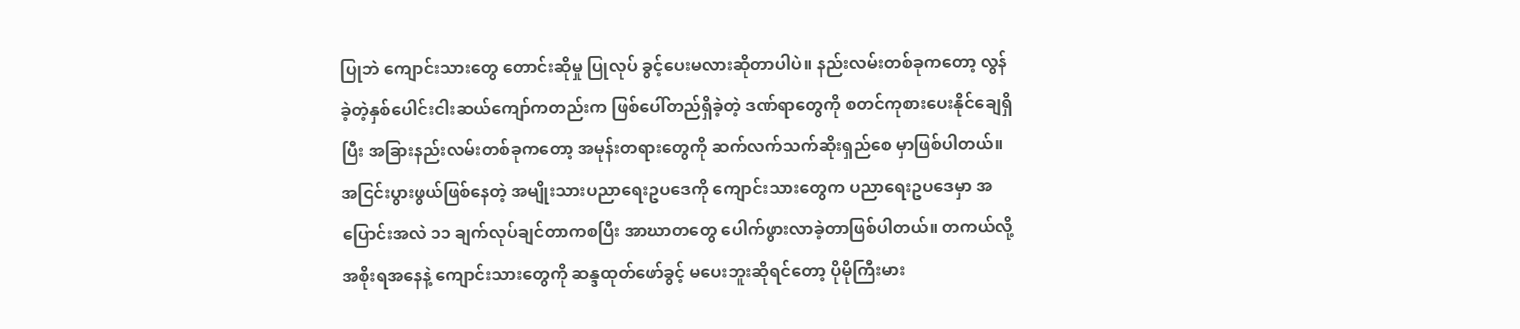ပြုဘဲ ကျောင်းသားတွေ တောင်းဆိုမှု ပြုလုပ် ခွင့်ပေးမလားဆိုတာပါပဲ။ နည်းလမ်းတစ်ခုကတော့ လွန်ခဲ့တဲ့နှစ်ပေါင်းငါးဆယ်ကျော်ကတည်းက ဖြစ်ပေါ်တည်ရှိခဲ့တဲ့ ဒဏ်ရာတွေကို စတင်ကုစားပေးနိုင်ချေရှိပြီး အခြားနည်းလမ်းတစ်ခုကတော့ အမုန်းတရားတွေကို ဆက်လက်သက်ဆိုးရှည်စေ မှာဖြစ်ပါတယ်။
အငြင်းပွားဖွယ်ဖြစ်နေတဲ့ အမျိုးသားပညာရေးဥပဒေကို ကျောင်းသားတွေက ပညာရေးဥပဒေမှာ အပြောင်းအလဲ ၁၁ ချက်လုပ်ချင်တာကစပြီး အာဃာတတွေ ပေါက်ဖွားလာခဲ့တာဖြစ်ပါတယ်။ တကယ်လို့ အစိုးရအနေနဲ့ ကျောင်းသားတွေကို ဆန္ဒထုတ်ဖော်ခွင့် မပေးဘူးဆိုရင်တော့ ပိုမိုကြီးမား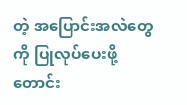တဲ့ အပြောင်းအလဲတွေကို ပြုလုပ်ပေးဖို့ တောင်း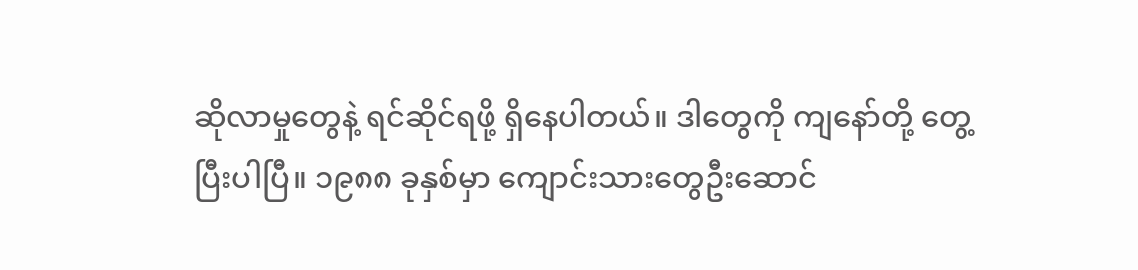ဆိုလာမှုတွေနဲ့ ရင်ဆိုင်ရဖို့ ရှိနေပါတယ်။ ဒါတွေကို ကျနော်တို့ တွေ့ပြီးပါပြီ။ ၁၉၈၈ ခုနှစ်မှာ ကျောင်းသားတွေဦးဆောင်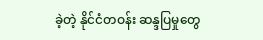ခဲ့တဲ့ နိုင်ငံတဝန်း ဆန္ဒပြမှုတွေ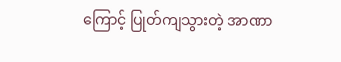ကြောင့် ပြုတ်ကျသွားတဲ့ အာဏာ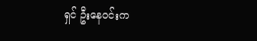ရှင် ဦးနေဝင်းက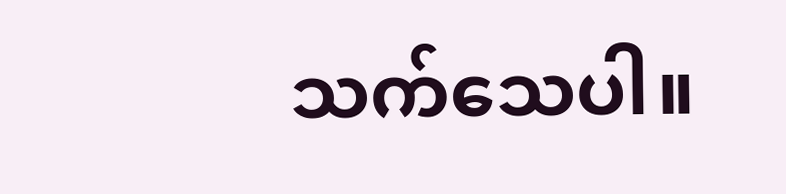သက်သေပါ။